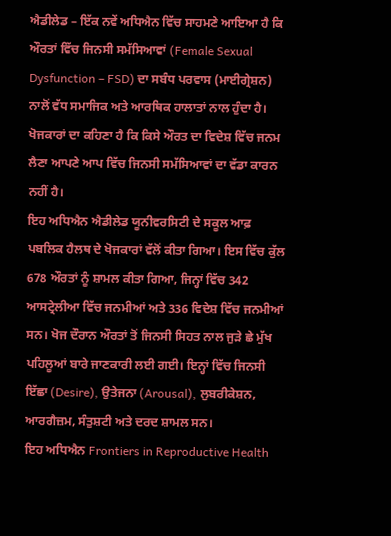ਐਡੀਲੇਡ – ਇੱਕ ਨਵੇਂ ਅਧਿਐਨ ਵਿੱਚ ਸਾਹਮਣੇ ਆਇਆ ਹੈ ਕਿ ਔਰਤਾਂ ਵਿੱਚ ਜਿਨਸੀ ਸਮੱਸਿਆਵਾਂ (Female Sexual Dysfunction – FSD) ਦਾ ਸਬੰਧ ਪਰਵਾਸ (ਮਾਈਗ੍ਰੇਸ਼ਨ) ਨਾਲੋਂ ਵੱਧ ਸਮਾਜਿਕ ਅਤੇ ਆਰਥਿਕ ਹਾਲਾਤਾਂ ਨਾਲ ਹੁੰਦਾ ਹੈ। ਖੋਜਕਾਰਾਂ ਦਾ ਕਹਿਣਾ ਹੈ ਕਿ ਕਿਸੇ ਔਰਤ ਦਾ ਵਿਦੇਸ਼ ਵਿੱਚ ਜਨਮ ਲੈਣਾ ਆਪਣੇ ਆਪ ਵਿੱਚ ਜਿਨਸੀ ਸਮੱਸਿਆਵਾਂ ਦਾ ਵੱਡਾ ਕਾਰਨ ਨਹੀਂ ਹੈ।
ਇਹ ਅਧਿਐਨ ਐਡੀਲੇਡ ਯੂਨੀਵਰਸਿਟੀ ਦੇ ਸਕੂਲ ਆਫ਼ ਪਬਲਿਕ ਹੈਲਥ ਦੇ ਖੋਜਕਾਰਾਂ ਵੱਲੋਂ ਕੀਤਾ ਗਿਆ। ਇਸ ਵਿੱਚ ਕੁੱਲ 678 ਔਰਤਾਂ ਨੂੰ ਸ਼ਾਮਲ ਕੀਤਾ ਗਿਆ, ਜਿਨ੍ਹਾਂ ਵਿੱਚ 342 ਆਸਟ੍ਰੇਲੀਆ ਵਿੱਚ ਜਨਮੀਆਂ ਅਤੇ 336 ਵਿਦੇਸ਼ ਵਿੱਚ ਜਨਮੀਆਂ ਸਨ। ਖੋਜ ਦੌਰਾਨ ਔਰਤਾਂ ਤੋਂ ਜਿਨਸੀ ਸਿਹਤ ਨਾਲ ਜੁੜੇ ਛੇ ਮੁੱਖ ਪਹਿਲੂਆਂ ਬਾਰੇ ਜਾਣਕਾਰੀ ਲਈ ਗਈ। ਇਨ੍ਹਾਂ ਵਿੱਚ ਜਿਨਸੀ ਇੱਛਾ (Desire), ਉਤੇਜਨਾ (Arousal), ਲੁਬਰੀਕੇਸ਼ਨ, ਆਰਗੈਜ਼ਮ, ਸੰਤੁਸ਼ਟੀ ਅਤੇ ਦਰਦ ਸ਼ਾਮਲ ਸਨ।
ਇਹ ਅਧਿਐਨ Frontiers in Reproductive Health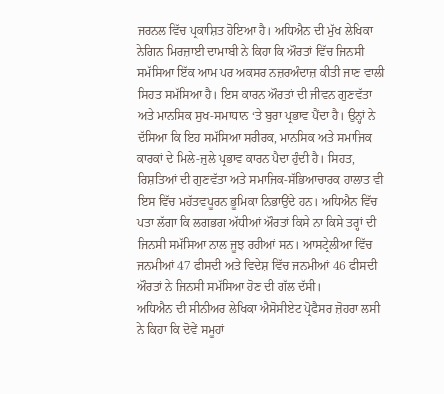ਜਰਨਲ ਵਿੱਚ ਪ੍ਰਕਾਸ਼ਿਤ ਹੋਇਆ ਹੈ। ਅਧਿਐਨ ਦੀ ਮੁੱਖ ਲੇਖਿਕਾ ਨੇਗਿਨ ਮਿਰਜ਼ਾਈ ਦਾਮਾਬੀ ਨੇ ਕਿਹਾ ਕਿ ਔਰਤਾਂ ਵਿੱਚ ਜਿਨਸੀ ਸਮੱਸਿਆ ਇੱਕ ਆਮ ਪਰ ਅਕਸਰ ਨਜ਼ਰਅੰਦਾਜ਼ ਕੀਤੀ ਜਾਣ ਵਾਲੀ ਸਿਹਤ ਸਮੱਸਿਆ ਹੈ। ਇਸ ਕਾਰਨ ਔਰਤਾਂ ਦੀ ਜੀਵਨ ਗੁਣਵੱਤਾ ਅਤੇ ਮਾਨਸਿਕ ਸੁਖ-ਸਮਾਧਾਨ ‘ਤੇ ਬੁਰਾ ਪ੍ਰਭਾਵ ਪੈਂਦਾ ਹੈ। ਉਨ੍ਹਾਂ ਨੇ ਦੱਸਿਆ ਕਿ ਇਹ ਸਮੱਸਿਆ ਸਰੀਰਕ, ਮਾਨਸਿਕ ਅਤੇ ਸਮਾਜਿਕ ਕਾਰਕਾਂ ਦੇ ਮਿਲੇ-ਜੁਲੇ ਪ੍ਰਭਾਵ ਕਾਰਨ ਪੈਦਾ ਹੁੰਦੀ ਹੈ। ਸਿਹਤ, ਰਿਸ਼ਤਿਆਂ ਦੀ ਗੁਣਵੱਤਾ ਅਤੇ ਸਮਾਜਿਕ-ਸੱਭਿਆਚਾਰਕ ਹਾਲਾਤ ਵੀ ਇਸ ਵਿੱਚ ਮਹੱਤਵਪੂਰਨ ਭੂਮਿਕਾ ਨਿਭਾਉਂਦੇ ਹਨ। ਅਧਿਐਨ ਵਿੱਚ ਪਤਾ ਲੱਗਾ ਕਿ ਲਗਭਗ ਅੱਧੀਆਂ ਔਰਤਾਂ ਕਿਸੇ ਨਾ ਕਿਸੇ ਤਰ੍ਹਾਂ ਦੀ ਜਿਨਸੀ ਸਮੱਸਿਆ ਨਾਲ ਜੂਝ ਰਹੀਆਂ ਸਨ। ਆਸਟ੍ਰੇਲੀਆ ਵਿੱਚ ਜਨਮੀਆਂ 47 ਫੀਸਦੀ ਅਤੇ ਵਿਦੇਸ਼ ਵਿੱਚ ਜਨਮੀਆਂ 46 ਫੀਸਦੀ ਔਰਤਾਂ ਨੇ ਜਿਨਸੀ ਸਮੱਸਿਆ ਹੋਣ ਦੀ ਗੱਲ ਦੱਸੀ।
ਅਧਿਐਨ ਦੀ ਸੀਨੀਅਰ ਲੇਖਿਕਾ ਐਸੋਸੀਏਟ ਪ੍ਰੋਫੈਸਰ ਜ਼ੋਹਰਾ ਲਸੀ ਨੇ ਕਿਹਾ ਕਿ ਦੋਵੇਂ ਸਮੂਹਾਂ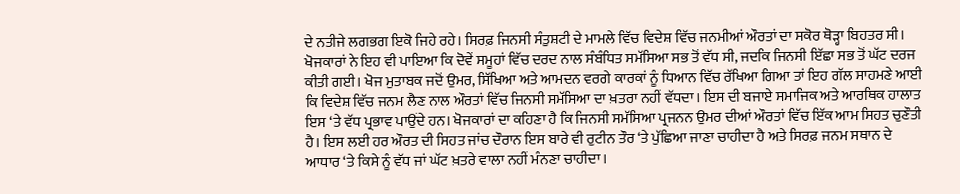ਦੇ ਨਤੀਜੇ ਲਗਭਗ ਇਕੋ ਜਿਹੇ ਰਹੇ। ਸਿਰਫ਼ ਜਿਨਸੀ ਸੰਤੁਸ਼ਟੀ ਦੇ ਮਾਮਲੇ ਵਿੱਚ ਵਿਦੇਸ਼ ਵਿੱਚ ਜਨਮੀਆਂ ਔਰਤਾਂ ਦਾ ਸਕੋਰ ਥੋੜ੍ਹਾ ਬਿਹਤਰ ਸੀ।
ਖੋਜਕਾਰਾਂ ਨੇ ਇਹ ਵੀ ਪਾਇਆ ਕਿ ਦੋਵੇਂ ਸਮੂਹਾਂ ਵਿੱਚ ਦਰਦ ਨਾਲ ਸੰਬੰਧਿਤ ਸਮੱਸਿਆ ਸਭ ਤੋਂ ਵੱਧ ਸੀ, ਜਦਕਿ ਜਿਨਸੀ ਇੱਛਾ ਸਭ ਤੋਂ ਘੱਟ ਦਰਜ ਕੀਤੀ ਗਈ। ਖੋਜ ਮੁਤਾਬਕ ਜਦੋਂ ਉਮਰ, ਸਿੱਖਿਆ ਅਤੇ ਆਮਦਨ ਵਰਗੇ ਕਾਰਕਾਂ ਨੂੰ ਧਿਆਨ ਵਿੱਚ ਰੱਖਿਆ ਗਿਆ ਤਾਂ ਇਹ ਗੱਲ ਸਾਹਮਣੇ ਆਈ ਕਿ ਵਿਦੇਸ਼ ਵਿੱਚ ਜਨਮ ਲੈਣ ਨਾਲ ਔਰਤਾਂ ਵਿੱਚ ਜਿਨਸੀ ਸਮੱਸਿਆ ਦਾ ਖ਼ਤਰਾ ਨਹੀਂ ਵੱਧਦਾ। ਇਸ ਦੀ ਬਜਾਏ ਸਮਾਜਿਕ ਅਤੇ ਆਰਥਿਕ ਹਾਲਾਤ ਇਸ ‘ਤੇ ਵੱਧ ਪ੍ਰਭਾਵ ਪਾਉਂਦੇ ਹਨ। ਖੋਜਕਾਰਾਂ ਦਾ ਕਹਿਣਾ ਹੈ ਕਿ ਜਿਨਸੀ ਸਮੱਸਿਆ ਪ੍ਰਜਨਨ ਉਮਰ ਦੀਆਂ ਔਰਤਾਂ ਵਿੱਚ ਇੱਕ ਆਮ ਸਿਹਤ ਚੁਣੌਤੀ ਹੈ। ਇਸ ਲਈ ਹਰ ਔਰਤ ਦੀ ਸਿਹਤ ਜਾਂਚ ਦੌਰਾਨ ਇਸ ਬਾਰੇ ਵੀ ਰੁਟੀਨ ਤੌਰ ‘ਤੇ ਪੁੱਛਿਆ ਜਾਣਾ ਚਾਹੀਦਾ ਹੈ ਅਤੇ ਸਿਰਫ਼ ਜਨਮ ਸਥਾਨ ਦੇ ਆਧਾਰ ‘ਤੇ ਕਿਸੇ ਨੂੰ ਵੱਧ ਜਾਂ ਘੱਟ ਖ਼ਤਰੇ ਵਾਲਾ ਨਹੀਂ ਮੰਨਣਾ ਚਾਹੀਦਾ।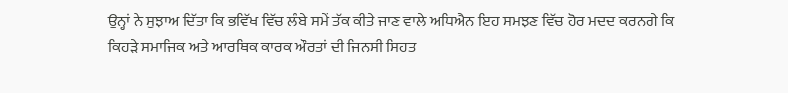ਉਨ੍ਹਾਂ ਨੇ ਸੁਝਾਅ ਦਿੱਤਾ ਕਿ ਭਵਿੱਖ ਵਿੱਚ ਲੰਬੇ ਸਮੇਂ ਤੱਕ ਕੀਤੇ ਜਾਣ ਵਾਲੇ ਅਧਿਐਨ ਇਹ ਸਮਝਣ ਵਿੱਚ ਹੋਰ ਮਦਦ ਕਰਨਗੇ ਕਿ ਕਿਹੜੇ ਸਮਾਜਿਕ ਅਤੇ ਆਰਥਿਕ ਕਾਰਕ ਔਰਤਾਂ ਦੀ ਜਿਨਸੀ ਸਿਹਤ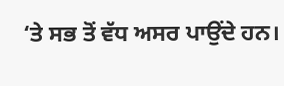‘ਤੇ ਸਭ ਤੋਂ ਵੱਧ ਅਸਰ ਪਾਉਂਦੇ ਹਨ।